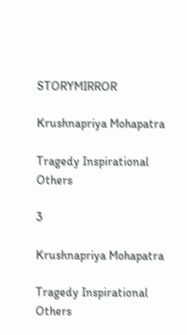STORYMIRROR

Krushnapriya Mohapatra

Tragedy Inspirational Others

3

Krushnapriya Mohapatra

Tragedy Inspirational Others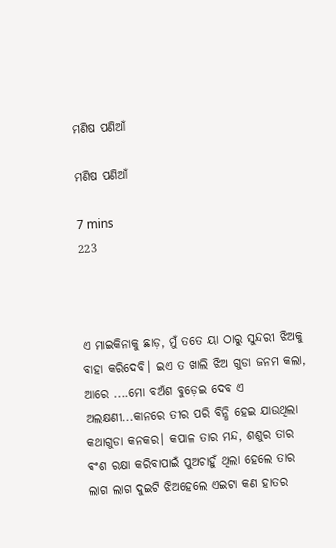ମଣିଷ ପଣିଆଁ

ମଣିଷ ପଣିଆଁ

7 mins
223



ଏ ମାଇକିନାକୁ ଛାଡ଼, ମୁଁ ତତେ ୟା ଠାରୁ ସୁନ୍ଦରୀ ଝିଅକୁ ବାହା କରିଦେବି। ଇଏ ତ ଖାଲି ଝିଅ ଗୁଡା ଜନମ କଲା, ଆରେ ....ମୋ ବଅଁଶ ବୁଡ଼େଇ ଦେବ ଏ ଅଲକ୍ଷଣୀ...କାନରେ ତୀର ପରି ବିନ୍ଧି ହେଇ ଯାଉଥିଲା କଥାଗୁଡା କନକର। କପାଳ ତାର ମନ୍ଦ, ଶଶୁର ତାର ଵଂଶ ରକ୍ଷା କରିବାପାଇଁ ପୁଅଚାହୁଁ ଥିଲା ହେଲେ ତାର ଲାଗ ଲାଗ ଦୁଇଟି ଝିଅହେଲେ ଏଇଟା କଣ ହାତର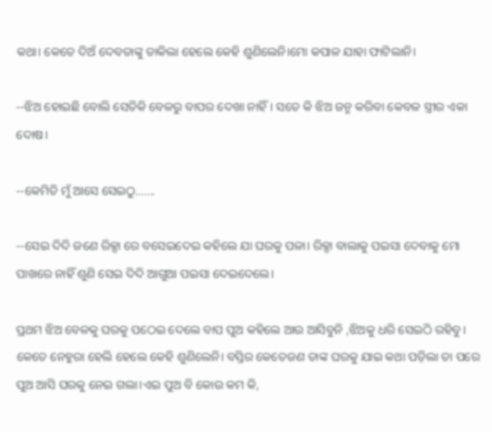କଥା। କେତେ ଦିଅଁ ଦେବତାଙ୍କୁ ଡାକିଲା ହେଲେ କେହି ଶୁଣିଲେନି।ମୋ କପାଳ ଯାହା ଫାଟିଲାନି।

--ଝିଅ ହୋଇଛି ବୋଲି ସେତିକି ବେଳରୁ ବାପର ଦେଖା ନାହିଁ। ସତେ କି ଝିଅ ଜନ୍ମ କରିବା କେବଳ ସ୍ତ୍ରୀର ଏକା ଦୋଷ।

--କେମିତି ମୁଁ ଆସେ ସେଇଠୁ.......

--ସେଇ ଦିଦି ଜଣେ ରିକ୍ସା ରେ ବସେଇଦେଇ କହିଲେ ଯା ଘରକୁ ପଳା। ରିକ୍ସା ବାଲାକୁ ପଇସା ଦେବାକୁ ମୋ ପାଖରେ ନାହିଁ ଶୁଣି ସେଇ ଦିଦି ଆଗୁଆ ପଇସା ଦେଇଦେଲେ।

ପ୍ରଥମ ଝିଅ ବେଳକୁ ଘରକୁ ପଠେଇ ଦେଲେ ବାପ ପୁଅ କହିଲେ ଆଉ ଆସିବୁନି ,ଝିଅକୁ ଧରି ସେଇଠି ରହିବୁ। କେତେ ନେହୁରା ହେଲି ହେଲେ କେହି ଶୁଣିଲେନି। ବସ୍ତିର କେତେଜଣ ତାଙ୍କ ଘରକୁ ଯାଇ କଥା ପଡ଼ିଲା ତା ପରେ ପୁଅ ଆସି ଘରକୁ ନେଇ ଗଲା।ଏଇ ପୁଅ ବି କୋଉ କମ କି,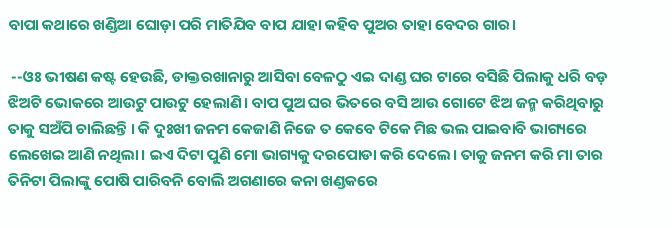ବାପା କଥାରେ ଖଣ୍ଡିଆ ଘୋଡ଼ା ପରି ମାତିଯିବ ବାପ ଯାହା କହିବ ପୁଅର ତାହା ବେଦର ଗାର।

 --ଓଃ ଭୀଷଣ କଷ୍ଟ ହେଉଛି, ଡାକ୍ତରଖାନାରୁ ଆସିବା ବେଳଠୁ ଏଇ ଦାଣ୍ଡ ଘର ଟାରେ ବସିଛି ପିଲାକୁ ଧରି ବଡ଼ ଝିଅଟି ଭୋକରେ ଆଉଟୁ ପାଉଟୁ ହେଲାଣି। ବାପ ପୁଅ ଘର ଭିତରେ ବସି ଆଉ ଗୋଟେ ଝିଅ ଜନ୍ମ କରିଥିବାରୁ ତାକୁ ସଅଁପି ଚାଲିଛନ୍ତି । କି ଦୁଃଖୀ ଜନମ କେଜାଣି ନିଜେ ତ କେବେ ଟିକେ ମିଛ ଭଲ ପାଇବାବି ଭାଗ୍ୟରେ ଲେଖେଇ ଆଣି ନଥିଲା। ଇଏ ଦିଟା ପୁଣି ମୋ ଭାଗ୍ୟକୁ ଦରପୋଡା କରି ଦେଲେ। ତାକୁ ଜନମ କରି ମା ତାର ତିନିଟା ପିଲାଙ୍କୁ ପୋଷି ପାରିବନି ବୋଲି ଅଗଣାରେ କନା ଖଣ୍ଡକରେ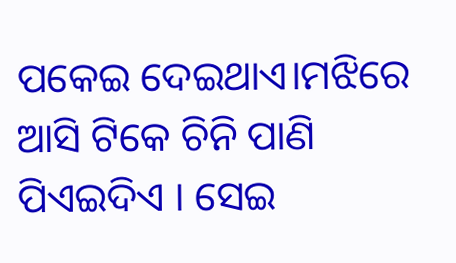ପକେଇ ଦେଇଥାଏ।ମଝିରେ ଆସି ଟିକେ ଚିନି ପାଣି ପିଏଇଦିଏ । ସେଇ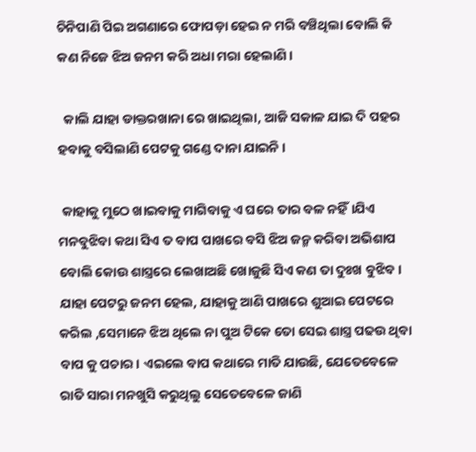ଚିନିପାଣି ପିଇ ଅଗଣାରେ ଫୋପଡ଼ା ହେଇ ନ ମରି ବଞ୍ଚିଥିଲା ବୋଲି କି କଣ ନିଜେ ଝିଅ ଜନମ କରି ଅଧା ମରା ହେଲାଣି।

  କାଲି ଯାହା ଡାକ୍ତରଖାନା ରେ ଖାଇଥିଲା, ଆଜି ସକାଳ ଯାଇ ଦି ପହର ହବାକୁ ବସିଲାଣି ପେଟକୁ ଗଣ୍ଡେ ଦାନା ଯାଇନି।

 କାହାକୁ ମୁଠେ ଖାଇବାକୁ ମାଗିବାକୁ ଏ ଘରେ ତାର ବଳ ନହିଁ।ଯିଏ ମନବୁଝିବା କଥା ସିଏ ତ ବାପ ପାଖରେ ବସି ଝିଅ ଜନ୍ମ କରିବା ଅଭିଶାପ ବୋଲି କୋଉ ଶାସ୍ତ୍ରରେ ଲେଖାଅଛି ଖୋଜୁଛି ସିଏ କଣ ତା ଦୁଃଖ ବୁଝିବ। ଯାହା ପେଟରୁ ଜନମ ହେଲ, ଯାହାକୁ ଆଣି ପାଖରେ ଶୁଆଇ ପେଟରେ କରିଲ ,ସେମାନେ ଝିଅ ଥିଲେ ନା ପୁଅ ଟିକେ ତୋ ସେଇ ଶାସ୍ତ୍ର ପଢଉ ଥିବା ବାପ କୁ ପଚାର। ଏଇଲେ ବାପ କଥାରେ ମାତି ଯାଉଛି, ଯେତେବେଳେ ରାତି ସାରା ମନଖୁସି କରୁଥିଲୁ ସେତେବେଳେ ଜାଣି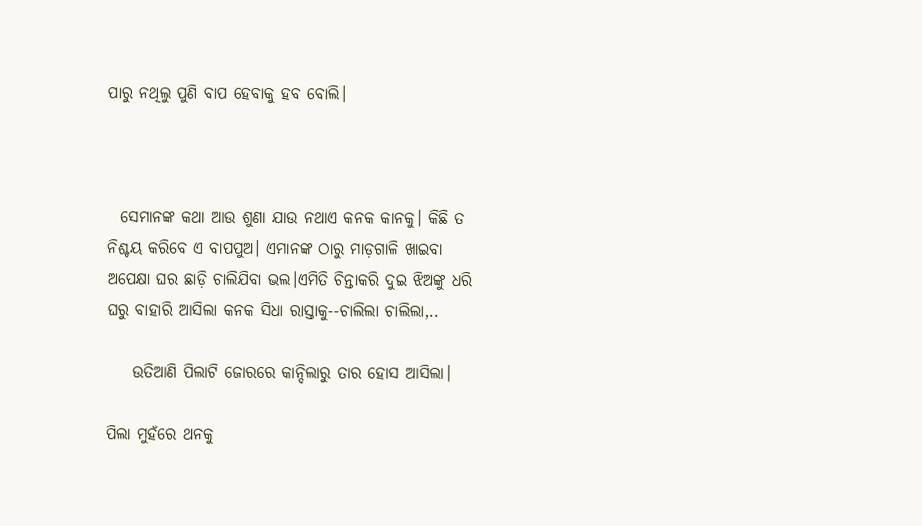ପାରୁ ନଥିଲୁ ପୁଣି ବାପ ହେବାକୁ ହବ ବୋଲି।



  ସେମାନଙ୍କ କଥା ଆଉ ଶୁଣା ଯାଉ ନଥାଏ କନକ କାନକୁ। କିଛି ତ ନିଶ୍ଚୟ କରିବେ ଏ ବାପପୁଅ। ଏମାନଙ୍କ ଠାରୁ ମାଡ଼ଗାଳି ଖାଇବା ଅପେକ୍ଷା ଘର ଛାଡ଼ି ଚାଲିଯିବା ଭଲ।ଏମିତି ଚିନ୍ତାକରି ଦୁଇ ଝିଅଙ୍କୁ ଧରି ଘରୁ ବାହାରି ଆସିଲା କନକ ସିଧା ରାସ୍ତାକୁ--ଚାଲିଲା ଚାଲିଲା,..

    ଉତିଆଣି ପିଲାଟି ଜୋରରେ କାନ୍ଦିଲାରୁ ତାର ହୋସ ଆସିଲା।

ପିଲା ମୁହଁରେ ଥନକୁ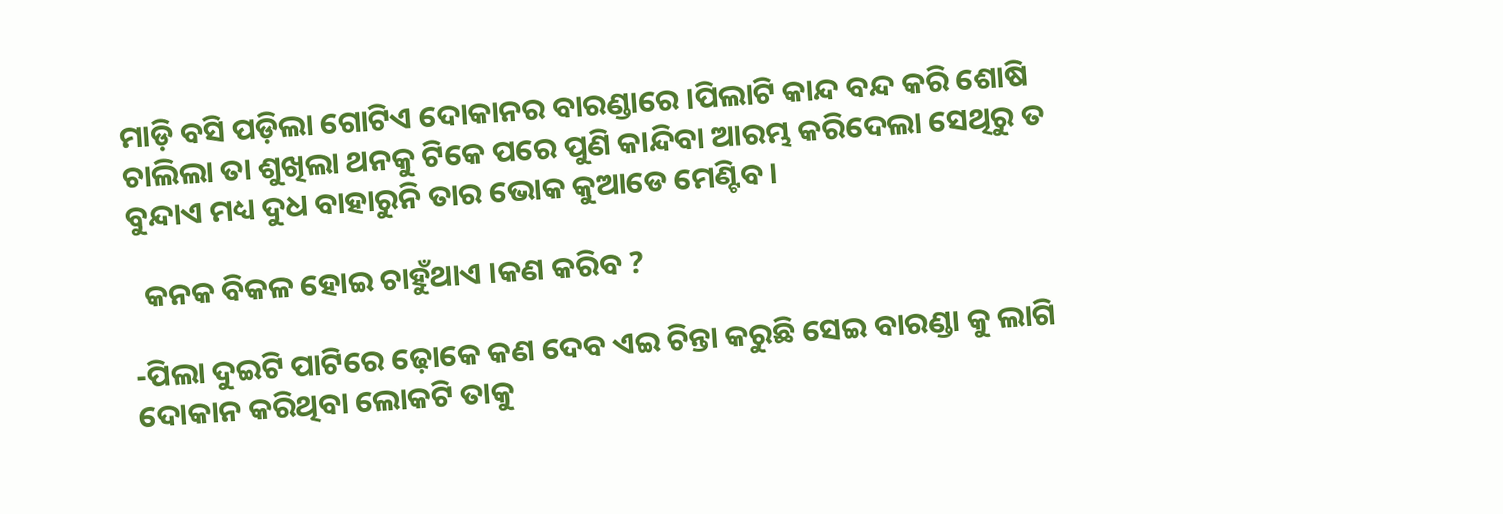ମାଡ଼ି ବସି ପଡ଼ିଲା ଗୋଟିଏ ଦୋକାନର ବାରଣ୍ଡାରେ ।ପିଲାଟି କାନ୍ଦ ବନ୍ଦ କରି ଶୋଷି ଚାଲିଲା ତା ଶୁଖିଲା ଥନକୁ ଟିକେ ପରେ ପୁଣି କାନ୍ଦିବା ଆରମ୍ଭ କରିଦେଲା ସେଥିରୁ ତ ବୁନ୍ଦାଏ ମଧ୍ୟ ଦୁଧ ବାହାରୁନି ତାର ଭୋକ କୁଆଡେ ମେଣ୍ଟିବ।

  କନକ ବିକଳ ହୋଇ ଚାହୁଁଥାଏ ।କଣ କରିବ ?

-ପିଲା ଦୁଇଟି ପାଟିରେ ଢ଼ୋକେ କଣ ଦେବ ଏଇ ଚିନ୍ତା କରୁଛି ସେଇ ବାରଣ୍ଡା କୁ ଲାଗି ଦୋକାନ କରିଥିବା ଲୋକଟି ତାକୁ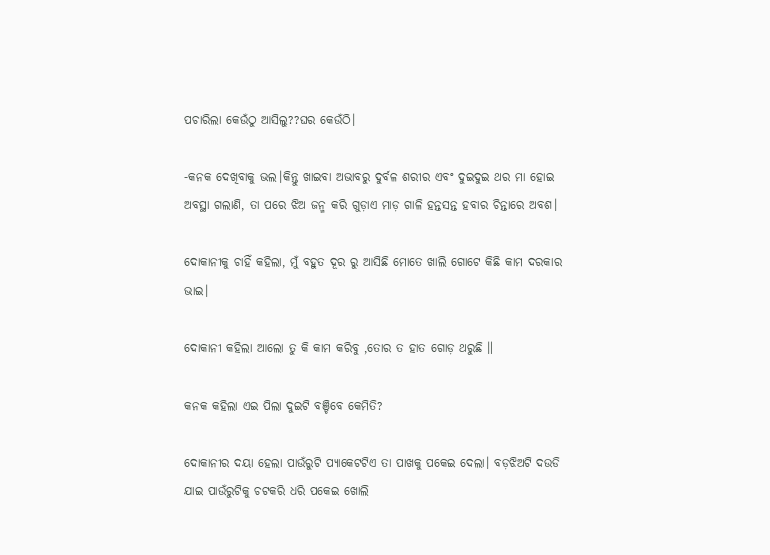ପଚାରିଲା କେଉଁଠୁ ଆସିଲୁ??ଘର କେଉଁଠି।

-କନକ ଦେଖିବାକୁ ଭଲ।କିନ୍ତୁ ଖାଇବା ଅଭାବରୁ ଦୁର୍ବଳ ଶରୀର ଏବଂ ଦୁଇଦୁଇ ଥର ମା ହୋଇ ଅବସ୍ଥା ଗଲାଣି, ତା ପରେ ଝିଅ ଜନ୍ମ କରି ଗୁଡ଼ାଏ ମାଡ଼ ଗାଳି ହନ୍ତସନ୍ତ ହବାର ଚିନ୍ତାରେ ଅବଶ।

ଦୋକାନୀକୁ ଚାହିଁ କହିଲା, ମୁଁ ବହୁତ ଦୂର ରୁ ଆସିଛି ମୋତେ ଖାଲି ଗୋଟେ କିଛି କାମ ଦରକାର ଭାଇ।

ଦୋକାନୀ କହିଲା ଆଲୋ ତୁ କି କାମ କରିବୁ ,ତୋର ତ ହାତ ଗୋଡ଼ ଥରୁଛି ॥

କନକ କହିଲା ଏଇ ପିଲା ଦୁଇଟି ବଞ୍ଚିବେ କେମିତି?

ଦୋକାନୀର ଦୟା ହେଲା ପାଉଁରୁଟି ପ୍ୟାକେଟଟିଏ ତା ପାଖକୁ ପକେଇ ଦେଲା। ବଡ଼ଝିଅଟି ଦଉଡି ଯାଇ ପାଉଁରୁଟିକୁ ଚଟକରି ଧରି ପକେଇ ଖୋଲି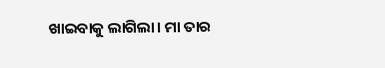ଖାଇବାକୁ ଲାଗିଲା। ମା ତାର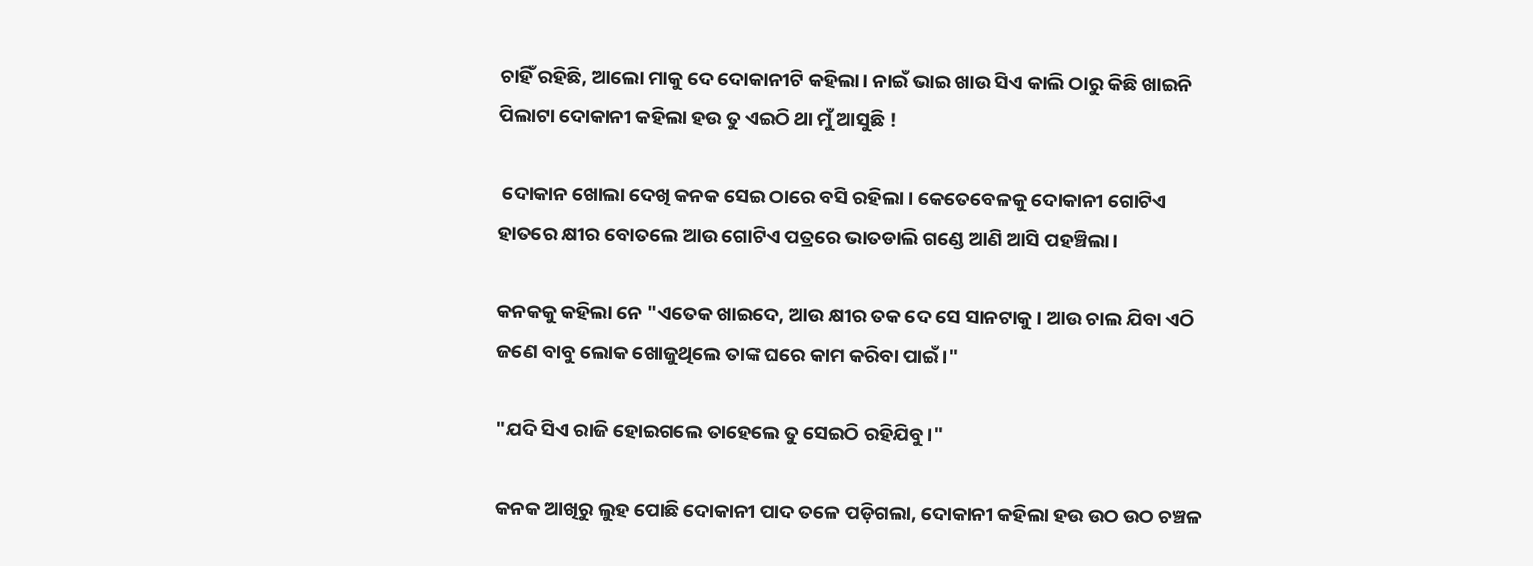ଚାହିଁ ରହିଛି, ଆଲୋ ମାକୁ ଦେ ଦୋକାନୀଟି କହିଲା। ନାଇଁ ଭାଇ ଖାଉ ସିଏ କାଲି ଠାରୁ କିଛି ଖାଇନି ପିଲାଟା ଦୋକାନୀ କହିଲା ହଉ ତୁ ଏଇଠି ଥା ମୁଁ ଆସୁଛି !

 ଦୋକାନ ଖୋଲା ଦେଖି କନକ ସେଇ ଠାରେ ବସି ରହିଲା । କେତେବେଳକୁ ଦୋକାନୀ ଗୋଟିଏ ହାତରେ କ୍ଷୀର ବୋତଲେ ଆଉ ଗୋଟିଏ ପତ୍ରରେ ଭାତଡାଲି ଗଣ୍ଡେ ଆଣି ଆସି ପହଞ୍ଚିଲା।

କନକକୁ କହିଲା ନେ "ଏତେକ ଖାଇଦେ, ଆଉ କ୍ଷୀର ତକ ଦେ ସେ ସାନଟାକୁ । ଆଉ ଚାଲ ଯିବା ଏଠି ଜଣେ ବାବୁ ଲୋକ ଖୋଜୁଥିଲେ ତାଙ୍କ ଘରେ କାମ କରିବା ପାଇଁ।"

"ଯଦି ସିଏ ରାଜି ହୋଇଗଲେ ତାହେଲେ ତୁ ସେଇଠି ରହିଯିବୁ।"

କନକ ଆଖିରୁ ଲୁହ ପୋଛି ଦୋକାନୀ ପାଦ ତଳେ ପଡ଼ିଗଲା, ଦୋକାନୀ କହିଲା ହଉ ଉଠ ଉଠ ଚଞ୍ଚଳ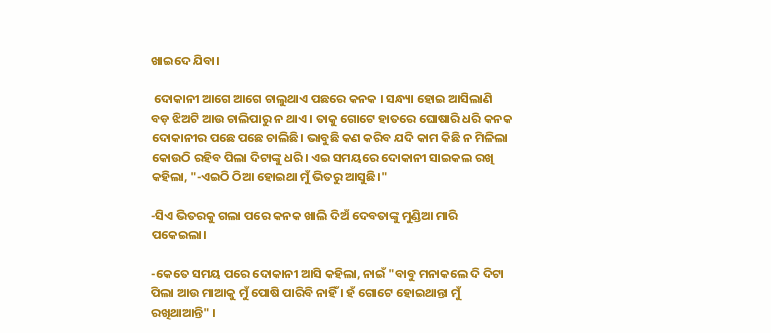ଖାଇଦେ ଯିବା।

 ଦୋକାନୀ ଆଗେ ଆଗେ ଚାଲୁଥାଏ ପଛରେ କନକ । ସନ୍ଧ୍ୟା ହୋଇ ଆସିଲାଣି ବଡ଼ ଝିଅଟି ଆଉ ଚାଲିପାରୁ ନ ଥାଏ । ତାକୁ ଗୋଟେ ହାତରେ ଘୋଷାରି ଧରି କନକ ଦୋକାନୀର ପଛେ ପଛେ ଚାଲିଛି। ଭାବୁଛି କଣ କରିବ ଯଦି କାମ କିଛି ନ ମିଳିଲା କୋଉଠି ରହିବ ପିଲା ଦିଟାଙ୍କୁ ଧରି। ଏଇ ସମୟରେ ଦୋକାନୀ ସାଇକଲ ରଖି କହିଲା, "-ଏଇଠି ଠିଆ ହୋଇଥା ମୁଁ ଭିତରୁ ଆସୁଛି।"

-ସିଏ ଭିତରକୁ ଗଲା ପରେ କନକ ଖାଲି ଦିଅଁ ଦେବତାଙ୍କୁ ମୁଣ୍ଡିଆ ମାରି ପକେଇଲା।

-କେତେ ସମୟ ପରେ ଦୋକାନୀ ଆସି କହିଲା, ନାଇଁ "ବାବୁ ମନାକଲେ ଦି ଦିଟା ପିଲା ଆଉ ମାଆକୁ ମୁଁ ପୋଷି ପାରିବି ନାହିଁ । ହଁ ଗୋଟେ ହୋଇଥାନ୍ତା ମୁଁ ରଖିଥାଆନ୍ତି" ।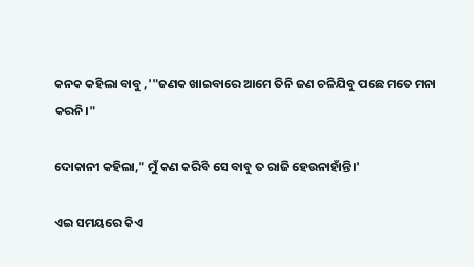କନକ କହିଲା ବାବୁ ,'"ଜଣକ ଖାଇବାରେ ଆମେ ତିନି ଜଣ ଚଳିଯିବୁ ପଛେ ମତେ ମନା କରନି।"

ଦୋକାନୀ କହିଲା," ମୁଁ କଣ କରିବି ସେ ବାବୁ ତ ରାଜି ହେଉନାହାଁନ୍ତି।'

ଏଇ ସମୟରେ କିଏ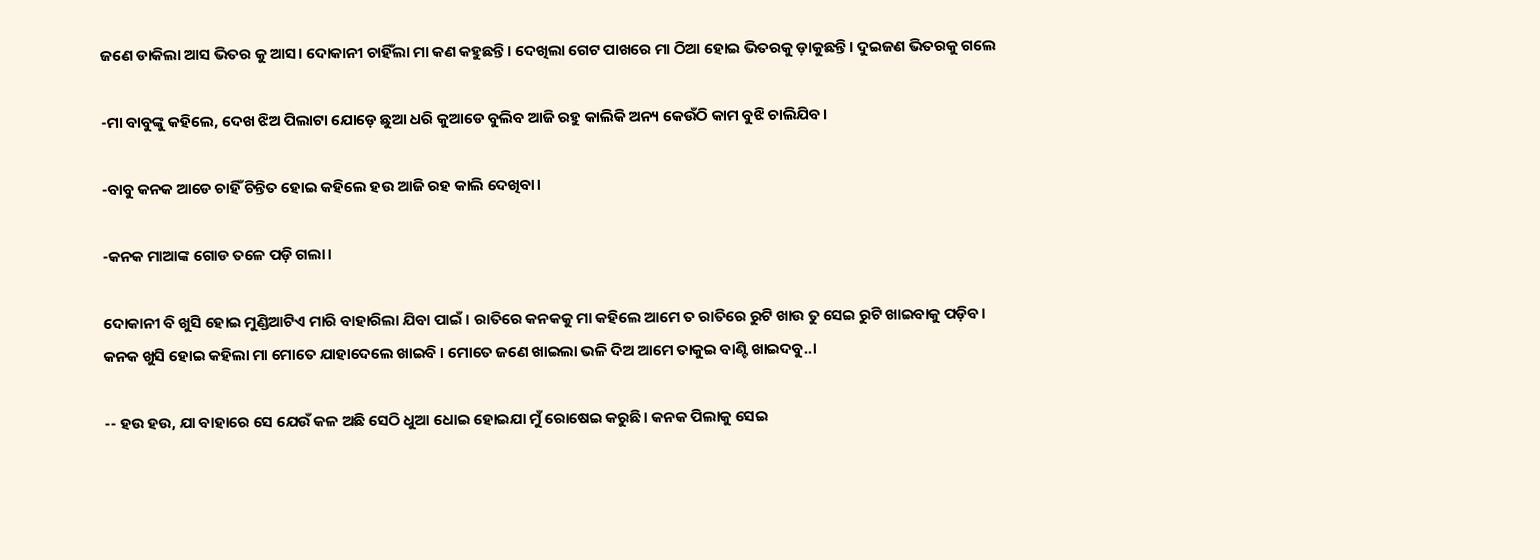ଜଣେ ଡାକିଲା ଆସ ଭିତର କୁ ଆସ। ଦୋକାନୀ ଚାହିଁଲା ମା କଣ କହୁଛନ୍ତି। ଦେଖିଲା ଗେଟ ପାଖରେ ମା ଠିଆ ହୋଇ ଭିତରକୁ ଡ଼ାକୁଛନ୍ତି। ଦୁଇଜଣ ଭିତରକୁ ଗଲେ

-ମା ବାବୁଙ୍କୁ କହିଲେ, ଦେଖ ଝିଅ ପିଲାଟା ଯୋଡ଼େ ଛୁଆ ଧରି କୁଆଡେ ବୁଲିବ ଆଜି ରହୁ କାଲିକି ଅନ୍ୟ କେଉଁଠି କାମ ବୁଝି ଚାଲିଯିବ।

-ବାବୁ କନକ ଆଡେ ଚାହିଁ ଚିନ୍ତିତ ହୋଇ କହିଲେ ହଉ ଆଜି ରହ କାଲି ଦେଖିବା।

-କନକ ମାଆଙ୍କ ଗୋଡ ତଳେ ପଡ଼ି ଗଲା।

ଦୋକାନୀ ବି ଖୁସି ହୋଇ ମୁଣ୍ଡିଆଟିଏ ମାରି ବାହାରିଲା ଯିବା ପାଇଁ । ରାତିରେ କନକକୁ ମା କହିଲେ ଆମେ ତ ରାତିରେ ରୁଟି ଖାଉ ତୁ ସେଇ ରୁଟି ଖାଇବାକୁ ପଡ଼ିବ। କନକ ଖୁସି ହୋଇ କହିଲା ମା ମୋତେ ଯାହାଦେଲେ ଖାଇବି । ମୋତେ ଜଣେ ଖାଇଲା ଭଳି ଦିଅ ଆମେ ତାକୁଇ ବାଣ୍ଟି ଖାଇଦବୁ..।

-- ହଉ ହଉ, ଯା ବାହାରେ ସେ ଯେଉଁ କଳ ଅଛି ସେଠି ଧୁଆ ଧୋଇ ହୋଇଯା ମୁଁ ରୋଷେଇ କରୁଛି। କନକ ପିଲାକୁ ସେଇ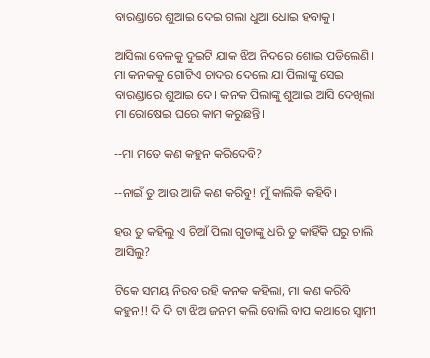ବାରଣ୍ଡାରେ ଶୁଆଇ ଦେଇ ଗଲା ଧୁଆ ଧୋଇ ହବାକୁ।

ଆସିଲା ବେଳକୁ ଦୁଇଟି ଯାକ ଝିଅ ନିଦରେ ଶୋଇ ପଡିଲେଣି। ମା କନକକୁ ଗୋଟିଏ ଚାଦର ଦେଲେ ଯା ପିଲାଙ୍କୁ ସେଇ ବାରଣ୍ଡାରେ ଶୁଆଇ ଦେ। କନକ ପିଲାଙ୍କୁ ଶୁଆଇ ଆସି ଦେଖିଲା ମା ରୋଷେଇ ଘରେ କାମ କରୁଛନ୍ତି।

--ମା ମତେ କଣ କହୁନ କରିଦେବି?

--ନାଇଁ ତୁ ଆଉ ଆଜି କଣ କରିବୁ! ମୁଁ କାଲିକି କହିବି।

ହଉ ତୁ କହିଲୁ ଏ ଚିଆଁ ପିଲା ଗୁଡାଙ୍କୁ ଧରି ତୁ କାହିଁକି ଘରୁ ଚାଲି ଆସିଲୁ?

ଟିକେ ସମୟ ନିରବ ରହି କନକ କହିଲା, ମା କଣ କରିବି କହୁନ!! ଦି ଦି ଟା ଝିଅ ଜନମ କଲି ବୋଲି ବାପ କଥାରେ ସ୍ୱାମୀ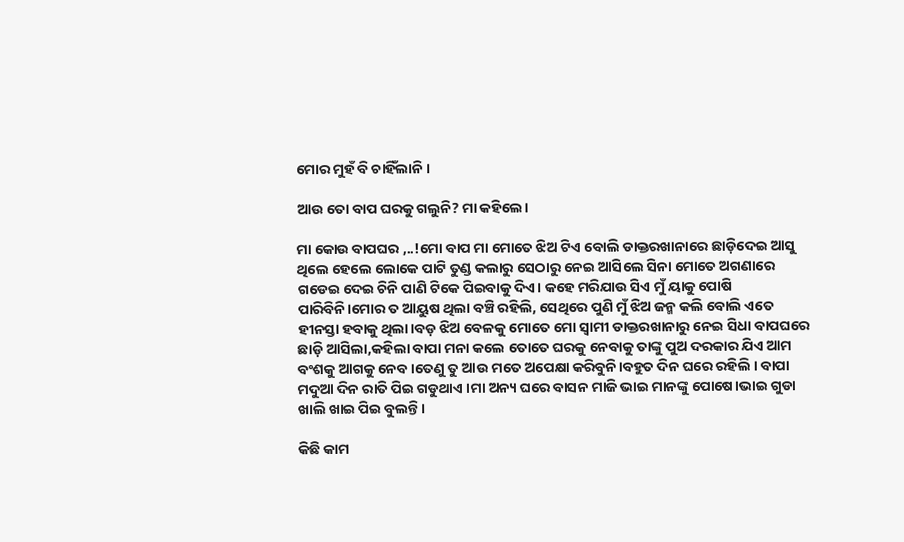ମୋର ମୁହଁ ବି ଚାହିଁଲାନି ।

ଆଉ ତୋ ବାପ ଘରକୁ ଗଲୁନି? ମା କହିଲେ।

ମା କୋଉ ବାପଘର ,..!ମୋ ବାପ ମା ମୋତେ ଝିଅ ଟିଏ ବୋଲି ଡାକ୍ତରଖାନାରେ ଛାଡ଼ିଦେଇ ଆସୁ ଥିଲେ ହେଲେ ଲୋକେ ପାଟି ତୁଣ୍ଡ କଲାରୁ ସେଠାରୁ ନେଇ ଆସିଲେ ସିନା ମୋତେ ଅଗଣାରେ ଗଡେଇ ଦେଇ ଚିନି ପାଣି ଟିକେ ପିଇବାକୁ ଦିଏ। କହେ ମରିଯାଉ ସିଏ ମୁଁ ୟାକୁ ପୋଷି ପାରିବିନି।ମୋର ତ ଆୟୁଷ ଥିଲା ବଞ୍ଚି ରହିଲି, ସେଥିରେ ପୁଣି ମୁଁ ଝିଅ ଜନ୍ମ କଲି ବୋଲି ଏତେ ହୀନସ୍ତା ହବାକୁ ଥିଲା।ବଡ଼ ଝିଅ ବେଳକୁ ମୋତେ ମୋ ସ୍ୱାମୀ ଡାକ୍ତରଖାନାରୁ ନେଇ ସିଧା ବାପଘରେ ଛାଡ଼ି ଆସିଲା,କହିଲା ବାପା ମନା କଲେ ତୋତେ ଘରକୁ ନେବାକୁ ତାଙ୍କୁ ପୁଅ ଦରକାର ଯିଏ ଆମ ବଂଶକୁ ଆଗକୁ ନେବ।ତେଣୁ ତୁ ଆଉ ମତେ ଅପେକ୍ଷା କରିବୁନି।ବହୁତ ଦିନ ଘରେ ରହିଲି । ବାପା ମଦୁଆ ଦିନ ରାତି ପିଇ ଗଡୁଥାଏ ।ମା ଅନ୍ୟ ଘରେ ବାସନ ମାଜି ଭାଇ ମାନଙ୍କୁ ପୋଷେ।ଭାଇ ଗୁଡା ଖାଲି ଖାଇ ପିଇ ବୁଲନ୍ତି।

କିଛି କାମ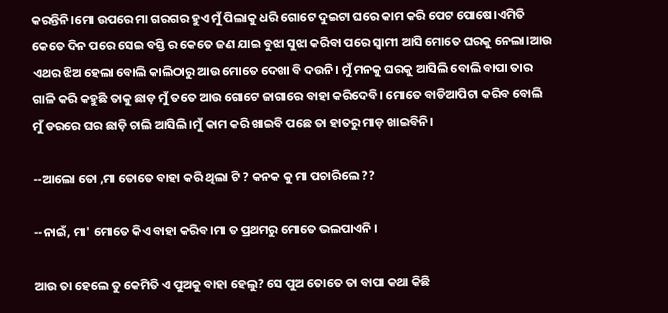କରନ୍ତିନି।ମୋ ଉପରେ ମା ଗରଗର ହୁଏ ମୁଁ ପିଲାକୁ ଧରି ଗୋଟେ ଦୁଇଟା ଘରେ କାମ କରି ପେଟ ପୋଷେ।ଏମିତି କେତେ ଦିନ ପରେ ସେଇ ବସ୍ତି ର କେତେ ଜଣ ଯାଇ ବୁଝା ସୁଝା କରିବା ପରେ ସ୍ୱାମୀ ଆସି ମୋତେ ଘରକୁ ନେଲା।ଆଉ ଏଥର ଝିଅ ହେଲା ବୋଲି କାଲିଠାରୁ ଆଉ ମୋତେ ଦେଖା ବି ଦଉନି। ମୁଁ ମନକୁ ଘରକୁ ଆସିଲି ବୋଲି ବାପା ତାର ଗାଳି କରି କହୁଛି ତାକୁ ଛାଡ଼ ମୁଁ ତତେ ଆଉ ଗୋଟେ ଜାଗାରେ ବାହା କରିଦେବି। ମୋତେ ବାଡିଆପିଟା କରିବ ବୋଲି ମୁଁ ଡରରେ ଘର ଛାଡ଼ି ଚାଲି ଆସିଲି।ମୁଁ କାମ କରି ଖାଇବି ପଛେ ତା ହାତରୁ ମାଡ଼ ଖାଇବିନି।

--ଆଲୋ ତୋ ,ମା ତୋତେ ବାହା କରି ଥିଲା ଟି ? କନକ କୁ ମା ପଚାରିଲେ ??

--ନାଇଁ, ମା' ମୋତେ କିଏ ବାହା କରିବ।ମା ତ ପ୍ରଥମରୁ ମୋତେ ଭଲପାଏନି ।

ଆଉ ତା ହେଲେ ତୁ କେମିତି ଏ ପୁଅକୁ ବାହା ହେଲୁ? ସେ ପୁଅ ତୋତେ ତା ବାପା କଥା କିଛି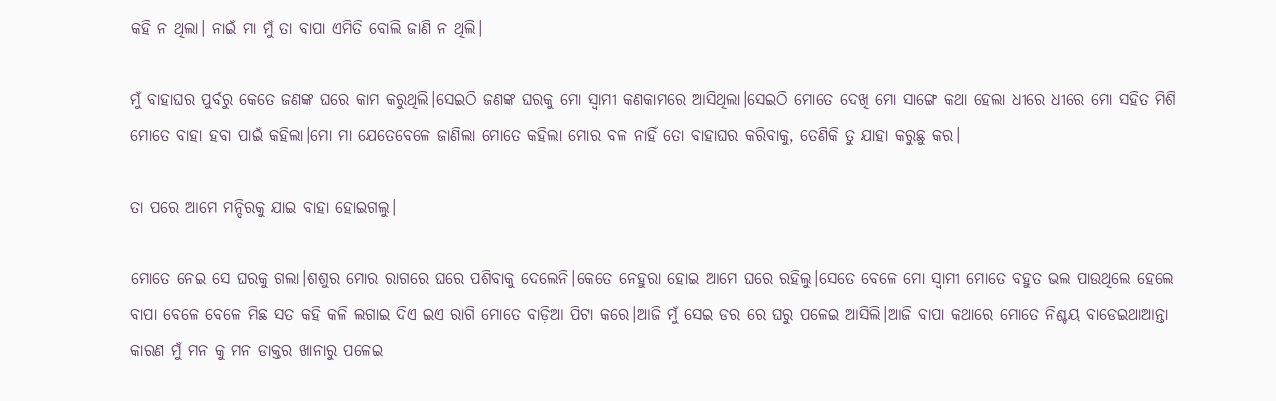କହି ନ ଥିଲା। ନାଇଁ ମା ମୁଁ ତା ବାପା ଏମିତି ବୋଲି ଜାଣି ନ ଥିଲି।

ମୁଁ ବାହାଘର ପୁର୍ବରୁ କେତେ ଜଣଙ୍କ ଘରେ କାମ କରୁଥିଲି।ସେଇଠି ଜଣଙ୍କ ଘରକୁ ମୋ ସ୍ୱାମୀ କଣକାମରେ ଆସିଥିଲା।ସେଇଠି ମୋତେ ଦେଖି ମୋ ସାଙ୍ଗେ କଥା ହେଲା ଧୀରେ ଧୀରେ ମୋ ସହିତ ମିଶି ମୋତେ ବାହା ହବା ପାଇଁ କହିଲା।ମୋ ମା ଯେତେବେଳେ ଜାଣିଲା ମୋତେ କହିଲା ମୋର ବଳ ନାହିଁ ତୋ ବାହାଘର କରିବାକୁ, ତେଣିକି ତୁ ଯାହା କରୁଛୁ କର।

ତା ପରେ ଆମେ ମନ୍ଦିରକୁ ଯାଇ ବାହା ହୋଇଗଲୁ।

ମୋତେ ନେଇ ସେ ଘରକୁ ଗଲା।ଶଶୁର ମୋର ରାଗରେ ଘରେ ପଶିବାକୁ ଦେଲେନି।କେତେ ନେହୁରା ହୋଇ ଆମେ ଘରେ ରହିଲୁ।ସେତେ ବେଳେ ମୋ ସ୍ୱାମୀ ମୋତେ ବହୁତ ଭଲ ପାଉଥିଲେ ହେଲେ ବାପା ବେଳେ ବେଳେ ମିଛ ସତ କହି କଳି ଲଗାଇ ଦିଏ ଇଏ ରାଗି ମୋତେ ବାଡ଼ିଆ ପିଟା କରେ।ଆଜି ମୁଁ ସେଇ ଡର ରେ ଘରୁ ପଳେଇ ଆସିଲି।ଆଜି ବାପା କଥାରେ ମୋତେ ନିଶ୍ଚୟ ବାଡେଇଥାଆନ୍ତା କାରଣ ମୁଁ ମନ କୁ ମନ ଡାକ୍ତର ଖାନାରୁ ପଳେଇ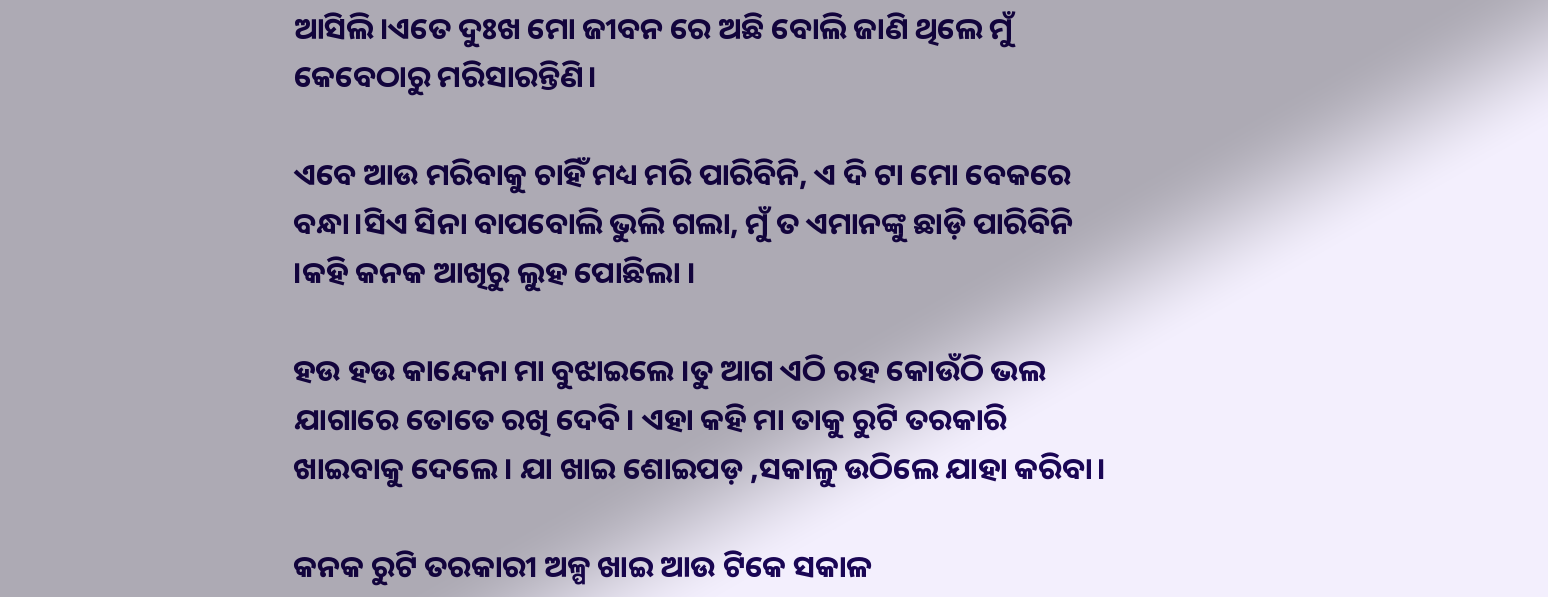ଆସିଲି।ଏତେ ଦୁଃଖ ମୋ ଜୀବନ ରେ ଅଛି ବୋଲି ଜାଣି ଥିଲେ ମୁଁ କେବେଠାରୁ ମରିସାରନ୍ତିଣି।

ଏବେ ଆଉ ମରିବାକୁ ଚାହିଁ ମଧ୍ୟ ମରି ପାରିବିନି, ଏ ଦି ଟା ମୋ ବେକରେ ବନ୍ଧା।ସିଏ ସିନା ବାପବୋଲି ଭୁଲି ଗଲା, ମୁଁ ତ ଏମାନଙ୍କୁ ଛାଡ଼ି ପାରିବିନି ।କହି କନକ ଆଖିରୁ ଲୁହ ପୋଛିଲା ।

ହଉ ହଉ କାନ୍ଦେନା ମା ବୁଝାଇଲେ ।ତୁ ଆଗ ଏଠି ରହ କୋଉଁଠି ଭଲ ଯାଗାରେ ତୋତେ ରଖି ଦେବି। ଏହା କହି ମା ତାକୁ ରୁଟି ତରକାରି ଖାଇବାକୁ ଦେଲେ। ଯା ଖାଇ ଶୋଇପଡ଼ ,ସକାଳୁ ଉଠିଲେ ଯାହା କରିବା।

କନକ ରୁଟି ତରକାରୀ ଅଳ୍ପ ଖାଇ ଆଉ ଟିକେ ସକାଳ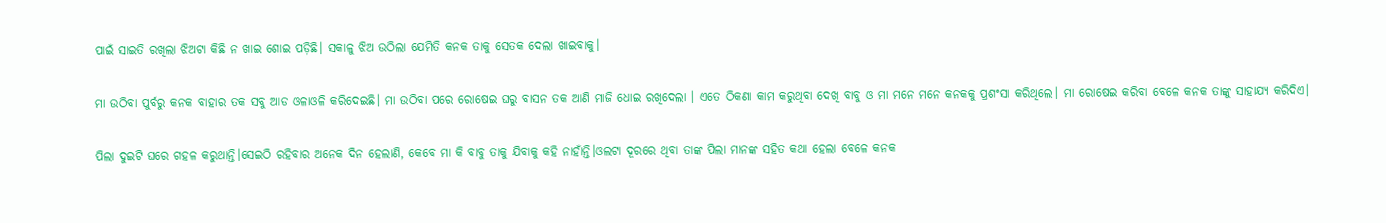ପାଇଁ ସାଇତି ରଖିଲା ଝିଅଟା କିଛି ନ ଖାଇ ଶୋଇ ପଡ଼ିଛି। ସକାଳୁ ଝିଅ ଉଠିଲା ଯେମିତି କନକ ତାକୁ ସେତକ ଦେଲା ଖାଇବାକୁ।

ମା ଉଠିବା ପୁର୍ବରୁ କନକ ବାହାର ତକ ସବୁ ଆଡ ଓଳାଓଳି କରିଦେଇଛି। ମା ଉଠିବା ପରେ ରୋଷେଇ ଘରୁ ବାସନ ତକ ଆଣି ମାଜି ଧୋଇ ରଖିଦେଲା । ଏତେ ଠିକଣା କାମ କରୁଥିବା ଦେଖି ବାବୁ ଓ ମା ମନେ ମନେ କନକକୁ ପ୍ରଶଂସା କରିଥିଲେ। ମା ରୋଷେଇ କରିବା ବେଳେ କନକ ତାଙ୍କୁ ସାହାଯ୍ୟ କରିଦିଏ।

ପିଲା ଦୁଇଟି ଘରେ ଗହଳ କରୁଥାନ୍ତି।ସେଇଠି ରହିବାର ଅନେକ ଦିନ ହେଲାଣି, କେବେ ମା କି ବାବୁ ତାକୁ ଯିବାକୁ କହି ନାହାଁନ୍ତି।ଓଲଟା ଦୂରରେ ଥିବା ତାଙ୍କ ପିଲା ମାନଙ୍କ ସହିତ କଥା ହେଲା ବେଳେ କନକ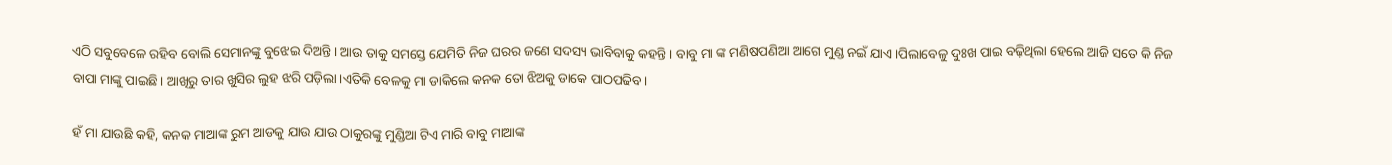ଏଠି ସବୁବେଳେ ରହିବ ବୋଲି ସେମାନଙ୍କୁ ବୁଝେଇ ଦିଅନ୍ତି। ଆଉ ତାକୁ ସମସ୍ତେ ଯେମିତି ନିଜ ଘରର ଜଣେ ସଦସ୍ୟ ଭାବିବାକୁ କହନ୍ତି। ବାବୁ ମା ଙ୍କ ମଣିଷପଣିଆ ଆଗେ ମୁଣ୍ଡ ନଇଁ ଯାଏ।ପିଲାବେଳୁ ଦୁଃଖ ପାଇ ବଢ଼ିଥିଲା ହେଲେ ଆଜି ସତେ କି ନିଜ ବାପା ମାଙ୍କୁ ପାଇଛି। ଆଖିରୁ ତାର ଖୁସିର ଲୁହ ଝରି ପଡ଼ିଲା।ଏତିକି ବେଳକୁ ମା ଡାକିଲେ କନକ ତୋ ଝିଅକୁ ଡାକେ ପାଠପଢିବ ।

ହଁ ମା ଯାଉଛି କହି, କନକ ମାଆଙ୍କ ରୁମ ଆଡକୁ ଯାଉ ଯାଉ ଠାକୁରଙ୍କୁ ମୁଣ୍ଡିଆ ଟିଏ ମାରି ବାବୁ ମାଆଙ୍କ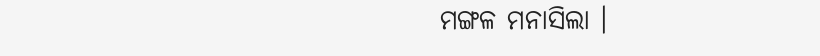ମଙ୍ଗଳ ମନାସିଲା ।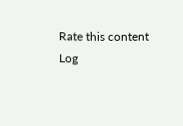Rate this content
Log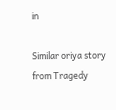in

Similar oriya story from Tragedy